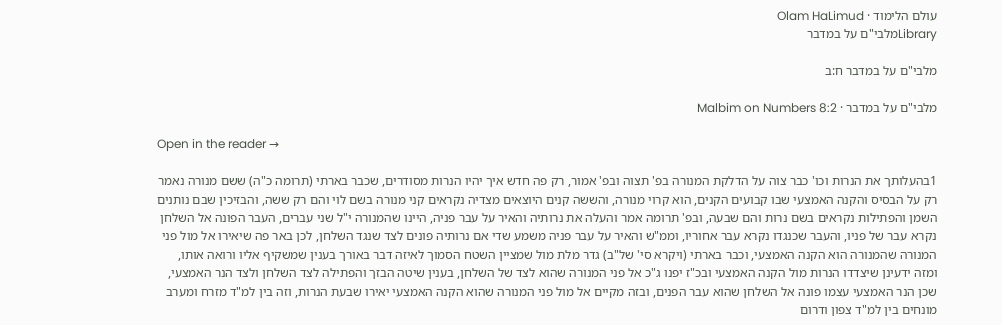עולם הלימוד · Olam HaLimud
Libraryמלבי"ם על במדבר

מלבי"ם על במדבר ח:ב

מלבי"ם על במדבר · Malbim on Numbers 8:2

Open in the reader →

1בהעלותך את הנרות וכו' כבר צוה על הדלקת המנורה בפ' תצוה ובפ' אמור, רק פה חדש איך יהיו הנרות מסודרים, שכבר בארתי (תרומה כ"ה) ששם מנורה נאמר רק על הבסיס והקנה האמצעי שבו קבועים הקנים, הוא קרוי מנורה, והששה קנים היוצאים מצדיה נקראים קני מנורה בשם לוי והם רק ששה, והבזיכין שבם נותנים השמן והפתילות נקראים בשם נרות והם שבעה, ובפ' תרומה אמר והעלה את נרותיה והאיר על עבר פניה, היינו שהמנורה י"ל שני עברים, העבר הפונה אל השלחן נקרא עבר של פניו, והעבר שכנגדו נקרא עבר אחוריו, וממ"ש והאיר על עבר פניה משמע שדי אם נרותיה פונים לצד שנגד השלחן, לכן באר פה שיאירו אל מול פני המנורה שהמנורה הוא הקנה האמצעי, וכבר בארתי (ויקרא סי' של"ב) גדר מלת מול שמציין השטח הסמוך לאיזה דבר באורך בענין שמשקיף אליו ורואה אותו, ומזה ידעינן שיצדדו הנרות מול הקנה האמצעי ובכ"ז יפנו ג"כ אל פני המנורה שהוא לצד של השלחן, בענין שיטה הבזך והפתילה לצד השלחן ולצד הנר האמצעי, שכן הנר האמצעי עצמו פונה אל השלחן שהוא עבר הפנים, ובזה מקיים אל מול פני המנורה שהוא הקנה האמצעי יאירו שבעת הנרות, וזה בין למ"ד מזרח ומערב מונחים בין למ"ד צפון ודרום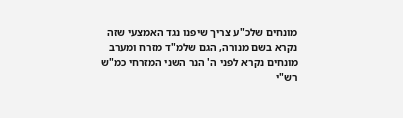מונחים שלכ"ע צריך שיפנו נגד האמצעי שזה נקרא בשם מנורה, הגם שלמ"ד מזרח ומערב מונחים נקרא לפני ה' הנר השני המזרחי כמ"ש רש"י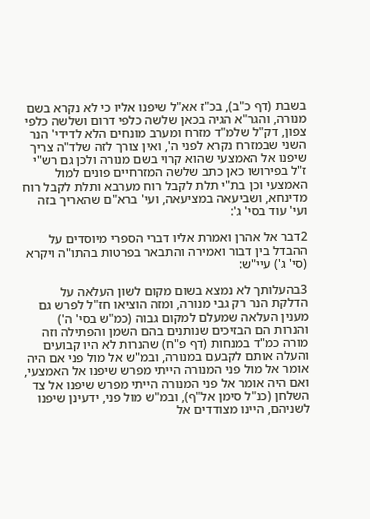בשבת (דף כ"ב), בכ"ז אא"ל שיפנו אליו כי לא נקרא בשם מנורה, והגר"א הגיה בכאן שלשה כלפי דרום ושלשה כלפי צפון, דק"ל שלמ"ד מזרח ומערב מונחים הלא לדידי' הנר השני שבמזרח נקרא לפני ה', ואין צורך לזה שלד"ה צריך שיפנו אל האמצעי שהוא קרוי בשם מנורה ולכן גם רש"י ז"ל בפירושו כאן כתב שלשה המזרחיים פונים למול האמצעי וכן בת"י תלת לקבל רוח מערבא ותלת לקבל רוח מדינחא, ושביעאה במציעאה, ועי' ברא"ם שהאריך בזה ועי' עוד בסי' ג':

2דבר אל אהרן ואמרת אליו דברי הספרי מיוסדים על ההבדל בין דבור ואמירה והתבאר בפרטות בהתו"ה ויקרא (סי' ג') עיי"ש:

3בהעלותך לא נמצא בשום מקום לשון העלאה על הדלקת הנר רק גבי מנורה, ומזה הוציאו חז"ל לפרש גם מענין העלאה שמעלם למקום גבוה (כמ"ש בסי' ה') והנרות הם הבזיכים שנותנים בהם השמן והפתילה וזה מורה כמ"ד במנחות (דף פ"ח) שהנרות לא היו קבועים והעלה אותם לקבעם במנורה, ובמ"ש אל מול פני אם היה אומר אל מול פני המנורה הייתי מפרש שיפנו אל האמצעי, ואם היה אומר אל פני המנורה הייתי מפרש שיפנו אל צד השלחן (כנ"ל סימן אל"ף), ובמ"ש מול פני, ידעינן שיפנו לשניהם, היינו מצודדים אל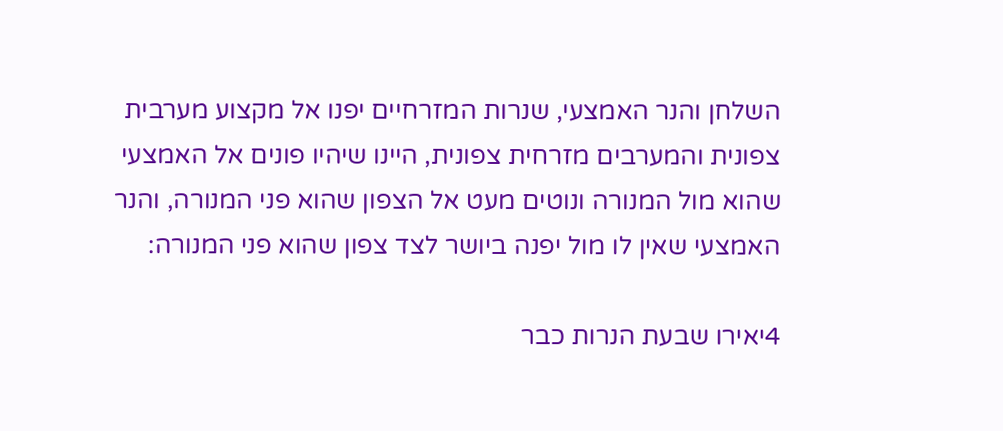השלחן והנר האמצעי, שנרות המזרחיים יפנו אל מקצוע מערבית צפונית והמערבים מזרחית צפונית, היינו שיהיו פונים אל האמצעי שהוא מול המנורה ונוטים מעט אל הצפון שהוא פני המנורה, והנר האמצעי שאין לו מול יפנה ביושר לצד צפון שהוא פני המנורה:

4יאירו שבעת הנרות כבר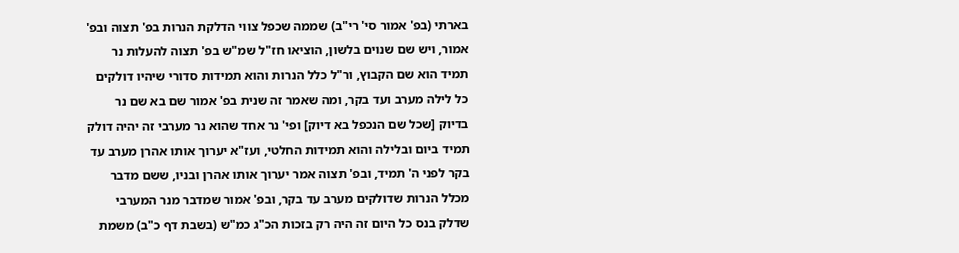בארתי (בפ' אמור סי' רי"ב) שממה שכפל צווי הדלקת הנרות בפ' תצוה ובפ' אמור, ויש שם שנוים בלשון, הוציאו חז"ל שמ"ש בפ' תצוה להעלות נר תמיד הוא שם הקבוץ, ור"ל כלל הנרות והוא תמידות סדורי שיהיו דולקים כל לילה מערב ועד בקר, ומה שאמר זה שנית בפ' אמור שם בא שם נר בדיוק [שכל שם הנכפל בא דיוק] ופי' נר אחד שהוא נר מערבי זה יהיה דולק תמיד ביום ובלילה והוא תמידות החלטי, ועז"א יערוך אותו אהרן מערב עד בקר לפני ה' תמיד, ובפ' תצוה אמר יערוך אותו אהרן ובניו, ששם מדבר מכלל הנרות שדולקים מערב עד בקר, ובפ' אמור שמדבר מנר המערבי שדלק בנס כל היום זה היה רק בזכות הכ"ג כמ"ש (בשבת דף כ"ב) משמת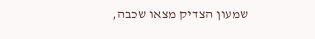שמעון הצדיק מצאו שכבה,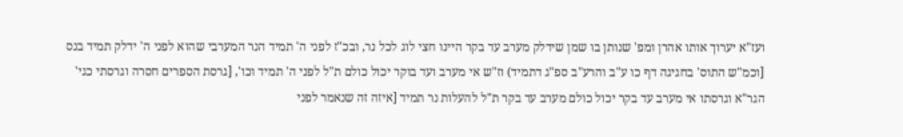ועז"א יערוך אותו אהרן ומפ' שנותן בו שמן שידלק מערב עד בקר היינו חצי לוג לכל נר, ובכ"ז לפני ה' תמיד הנר המערבי שהוא לפני ה' ידלק תמיד בנס [וכמ"ש התוס' בחגיגה דף כו ע"ב והרע"ב ספ"ג דתמיד) וז"ש אי מערב ועד בוקר יכול כולם ת"ל לפני ה' תמיד וכו', [גרסת הספרים חסרה וגרסתי כגי' הגר"א וגרסתו אי מערב עד בקר יכול כולם מערב עד בקר ת"ל להעלות נר תמיד [איזה זה שנאמר לפני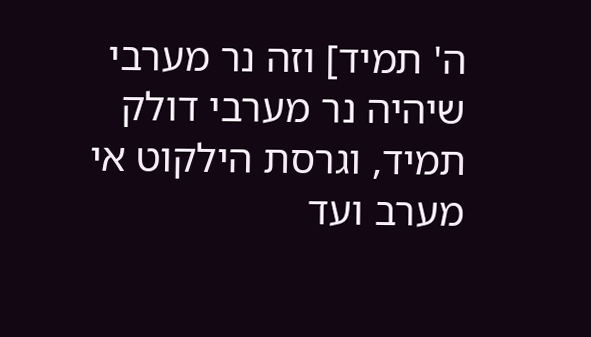ה' תמיד] וזה נר מערבי שיהיה נר מערבי דולק תמיד, וגרסת הילקוט אי מערב ועד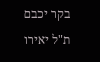בקר יכבם ת"ל יאירו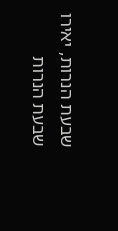שבעת הנרות, יאירו שבעת הנרות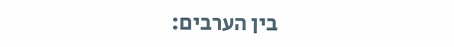בין הערבים: